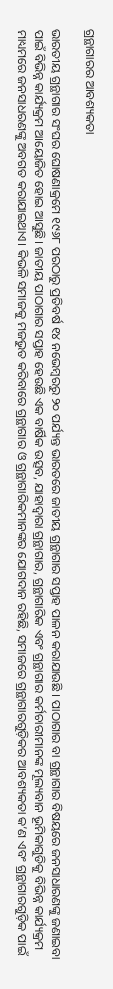ଗ୍ରନ୍ଥାଗାରର ଆବଶ୍ୟକତା

ଭାରତୀୟ ଗ୍ରନ୍ଥାଗାର ସଂଘର ଘୋଷଣାକ୍ରମେ ୧୯୬୮ ପରଠାରୁ ପ୍ରତିବର୍ଷ ୧୪ ନଭେମ୍ବରରୁ ୨୦ ପର୍ଯ୍ୟନ୍ତ ଭାରତରେ ଜାତୀୟ ଗ୍ରନ୍ଥାଗାର ସପ୍ତାହ ପାଳନ କରାଯାଉଛି । ପାଠାଗାର ବା ଗ୍ରନ୍ଥାଗାର ବିଷୟରେ ଜନସାଧାରଣଙ୍କୁ ଜଣାଇବା ପାଇଁ ବିଭିନ୍ନ କାର୍ଯ୍ୟକ୍ରମ ଆୟୋଜିତ ହୋଇ ଆସୁଛି। ଜାତୀୟ ପାଠାଗାର ସପ୍ତାହ ହେଉଛି ଏକ ବାର୍ଷିକ ଉତ୍ସବ, ଯାହାଦ୍ୱାରା ଗ୍ରନ୍ଥାଗାର, ଗ୍ରନ୍ଥାଗାରିକ ଏବଂ ଗ୍ରନ୍ଥାଗାର କର୍ମଚାରୀମାନଙ୍କ ମୂଲ୍ୟବାନ ଭୂମିକାଗୁଡିକୁ ବିଭିନ୍ନ କାର୍ଯ୍ୟକ୍ରମ ମାଧ୍ୟମରେ ଜନସାଧରଣଙ୍କୁ ଅବଗତ କରାଯାଇଥାଏ। କିଭଳି ସମାଜକୁ ମଜଭୁତ କରିବାରେ ଗ୍ରନ୍ଥାଗାର ଓ ଗ୍ରନ୍ଥାଗାରିକମାନଙ୍କର ଯୋଗଦାନ ରହିଛି, ସମାଜରେ ଗ୍ରନ୍ଥାଗାରଗୁଡ଼ିକର ଆବଶ୍ୟକତା କ’ଣ ଏବଂ ଗ୍ରନ୍ଥାଗାରଗୁଡ଼ିକ ପାଇଁ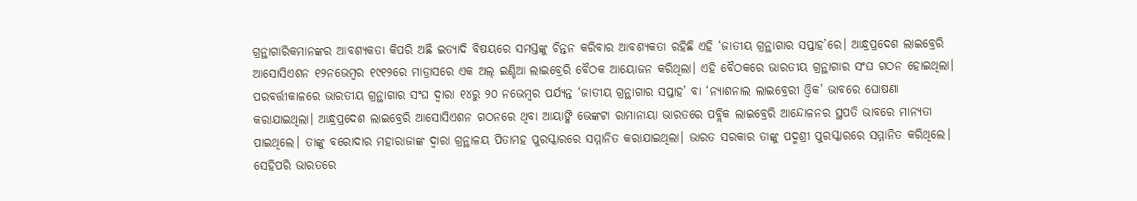ଗ୍ରନ୍ଥାଗାରିକମାନଙ୍କର ଆବଶ୍ୟକତା କିପରି ଅଛି ଇତ୍ୟାଦି ବିଷୟରେ ସମସ୍ତଙ୍କୁ ଚିନ୍ତନ କରିବାର ଆବଶ୍ୟକତା ରହିଛି ଏହି ‘ଜାତୀୟ ଗ୍ରନ୍ଥାଗାର ସପ୍ତାହ’ରେ। ଆନ୍ଧ୍ରପ୍ରଦେଶ ଲାଇବ୍ରେରି ଆସୋସିଏଶନ ୧୨ନଭେମ୍ବର ୧୯୧୨ରେ ମାଡ୍ରାସରେ ଏକ ଅଲ୍‌ ଇଣ୍ଡିଆ ଲାଇବ୍ରେରି ବୈଠକ ଆୟୋଜନ କରିଥିଲା। ଏହି ବୈଠକରେ ଭାରତୀୟ ଗ୍ରନ୍ଥାଗାର ସଂଘ ଗଠନ ହୋଇଥିଲା। ପରବର୍ତ୍ତୀକାଳରେ ଭାରତୀୟ ଗ୍ରନ୍ଥାଗାର ସଂଘ ଦ୍ୱାରା ୧୪ରୁ ୨୦ ନଭେମ୍ବର ପର୍ଯ୍ୟନ୍ତ ‘ଜାତୀୟ ଗ୍ରନ୍ଥାଗାର ସପ୍ତାହ’ ବା ‘ନ୍ୟାଶନାଲ ଲାଇବ୍ରେରୀ ଓ୍ବିକ’ ଭାବରେ ଘୋଷଣା କରାଯାଇଥିଲା। ଆନ୍ଧ୍ରପ୍ରଦେଶ ଲାଇବ୍ରେରି ଆସୋସିଏଶନ ଗଠନରେ ଥିବା ଆୟାଙ୍କି ଭେଙ୍କଟା ରାମାନାୟା ଭାରତରେ ପବ୍ଲିକ ଲାଇବ୍ରେରି ଆନ୍ଦୋଳନର ସ୍ଥପତି ଭାବରେ ମାନ୍ୟତା ପାଇଥିଲେ। ତାଙ୍କୁ ବରୋଦାର ମହାରାଜାଙ୍କ ଦ୍ୱାରା ଗ୍ରନ୍ଥାଳୟ ପିତାମହ ପୁରସ୍କାରରେ ସମ୍ମାନିତ କରାଯାଇଥିଲା। ଭାରତ ସରକାର ତାଙ୍କୁ ପଦ୍ମଶ୍ରୀ ପୁରସ୍କାରରେ ସମ୍ମାନିତ କରିଥିଲେ। ସେହିପରି ଭାରତରେ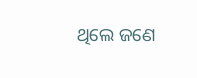ଥିଲେ ଜଣେ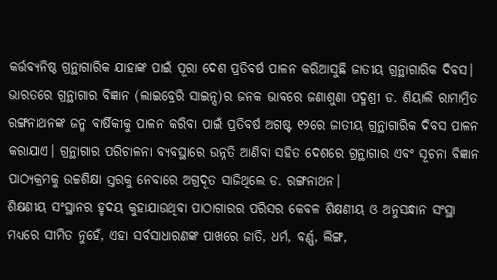କର୍ତ୍ତବ୍ୟନିଷ୍ଠ ଗ୍ରନ୍ଥାଗାରିକ ଯାହାଙ୍କ ପାଇଁ ପୂରା ଦେଶ ପ୍ରତିବର୍ଷ ପାଳନ କରିଆସୁଛି ଜାତୀୟ ଗ୍ରନ୍ଥାଗାରିକ ଦିବସ। ଭାରତରେ ଗ୍ରନ୍ଥାଗାର ବିଜ୍ଞାନ (ଲାଇବ୍ରେରି ସାଇନ୍ସ)ର ଜନକ ଭାବରେ ଜଣାଶୁଣା ପଦ୍ମଶ୍ରୀ ଡ. ଶିୟାଲି ରାମାମ୍ରିତ ରଙ୍ଗନାଥନଙ୍କ ଜନ୍ମ ବାର୍ଷିକୀକୁ ପାଳନ କରିବା ପାଇଁ ପ୍ରତିବର୍ଷ ଅଗଷ୍ଟ ୧୨ରେ ଜାତୀୟ ଗ୍ରନ୍ଥାଗାରିକ ଦିବସ ପାଳନ କରାଯାଏ। ଗ୍ରନ୍ଥାଗାର ପରିଚାଳନା ବ୍ୟବସ୍ଥାରେ ଉନ୍ନତି ଆଣିବା ସହିତ ଦେଶରେ ଗ୍ରନ୍ଥାଗାର ଏବଂ ସୂଚନା ବିଜ୍ଞାନ ପାଠ୍ୟକ୍ରମକୁ ଉଚ୍ଚଶିକ୍ଷା ସ୍ତରକୁ ନେବାରେ ଅଗ୍ରଦୂତ ସାଜିଥିଲେ ଡ. ରଙ୍ଗନାଥନ।
ଶିକ୍ଷଣୀୟ ସଂସ୍ଥାନର ହୃଦୟ କୁହାଯାଉଥିବା ପାଠାଗାରର ପରିସର କେବଳ ଶିକ୍ଷଣୀୟ ଓ ଅନୁସନ୍ଧାନ ସଂସ୍ଥା ମଧ୍ୟରେ ସୀମିତ ନୁହେଁ, ଏହା ସର୍ବସାଧାରଣଙ୍କ ପାଖରେ ଜାତି, ଧର୍ମ, ବର୍ଣ୍ଣ, ଲିଙ୍ଗ,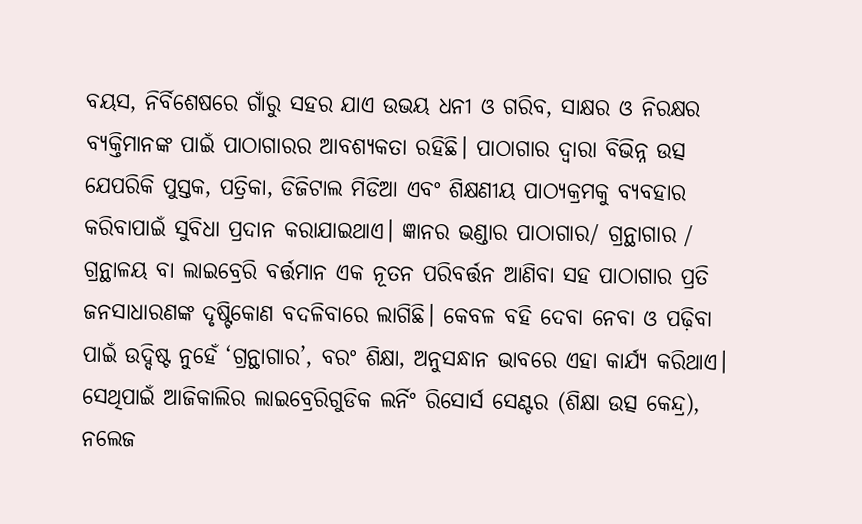ବୟସ, ନିର୍ବିଶେଷରେ ଗାଁରୁ ସହର ଯାଏ ଉଭୟ ଧନୀ ଓ ଗରିବ, ସାକ୍ଷର ଓ ନିରକ୍ଷର ବ୍ୟକ୍ତିମାନଙ୍କ ପାଇଁ ପାଠାଗାରର ଆବଶ୍ୟକତା ରହିଛି। ପାଠାଗାର ଦ୍ୱାରା ବିଭିନ୍ନ ଉତ୍ସ ଯେପରିକି ପୁସ୍ତକ, ପତ୍ରିକା, ଡିଜିଟାଲ ମିଡିଆ ଏବଂ ଶିକ୍ଷଣୀୟ ପାଠ୍ୟକ୍ରମକୁ ବ୍ୟବହାର କରିବାପାଇଁ ସୁବିଧା ପ୍ରଦାନ କରାଯାଇଥାଏ। ଜ୍ଞାନର ଭଣ୍ଡାର ପାଠାଗାର/ ଗ୍ରନ୍ଥାଗାର / ଗ୍ରନ୍ଥାଳୟ ବା ଲାଇବ୍ରେରି ବର୍ତ୍ତମାନ ଏକ ନୂତନ ପରିବର୍ତ୍ତନ ଆଣିବା ସହ ପାଠାଗାର ପ୍ରତି ଜନସାଧାରଣଙ୍କ ଦୃଷ୍ଟିକୋଣ ବଦଳିବାରେ ଲାଗିଛି। କେବଳ ବହି ଦେବା ନେବା ଓ ପଢ଼ିବା ପାଇଁ ଉଦ୍ଦିଷ୍ଟ ନୁହେଁ ‘ଗ୍ରନ୍ଥାଗାର’, ବରଂ ଶିକ୍ଷା, ଅନୁସନ୍ଧାନ ଭାବରେ ଏହା କାର୍ଯ୍ୟ କରିଥାଏ। ସେଥିପାଇଁ ଆଜିକାଲିର ଲାଇବ୍ରେରିଗୁଡିକ ଲର୍ନିଂ ରିସୋର୍ସ ସେଣ୍ଟର (ଶିକ୍ଷା ଉତ୍ସ କେନ୍ଦ୍ର), ନଲେଜ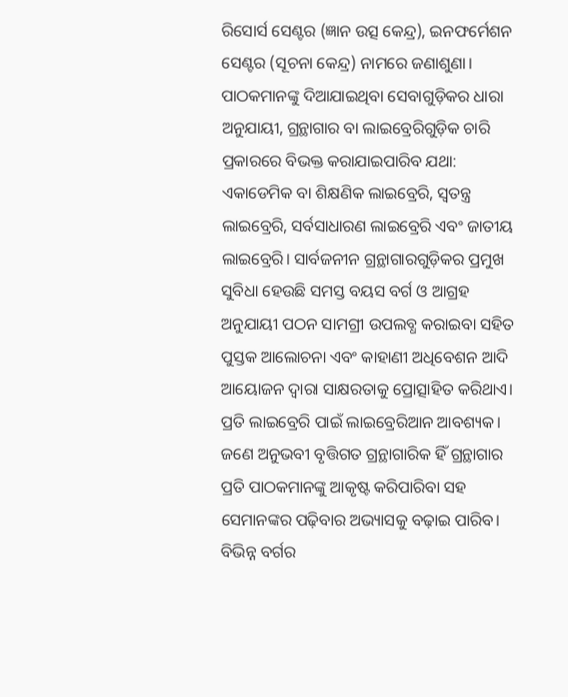ରିସୋର୍ସ ସେଣ୍ଟର (ଜ୍ଞାନ ଉତ୍ସ କେନ୍ଦ୍ର), ଇନଫର୍ମେଶନ ସେଣ୍ଟର (ସୂଚନା କେନ୍ଦ୍ର) ନାମରେ ଜଣାଶୁଣା। ପାଠକମାନଙ୍କୁ ଦିଆଯାଇଥିବା ସେବାଗୁଡ଼ିକର ଧାରା ଅନୁଯାୟୀ, ଗ୍ରନ୍ଥାଗାର ବା ଲାଇବ୍ରେରିଗୁଡ଼ିକ ଚାରି ପ୍ରକାରରେ ବିଭକ୍ତ କରାଯାଇପାରିବ ଯଥା: ଏକାଡେମିକ ବା ଶିକ୍ଷଣିକ ଲାଇବ୍ରେରି, ସ୍ବତନ୍ତ୍ର ଲାଇବ୍ରେରି, ସର୍ବସାଧାରଣ ଲାଇବ୍ରେରି ଏବଂ ଜାତୀୟ ଲାଇବ୍ରେରି। ସାର୍ବଜନୀନ ଗ୍ରନ୍ଥାଗାରଗୁଡ଼ିକର ପ୍ରମୁଖ ସୁବିଧା ହେଉଛି ସମସ୍ତ ବୟସ ବର୍ଗ ଓ ଆଗ୍ରହ ଅନୁଯାୟୀ ପଠନ ସାମଗ୍ରୀ ଉପଲବ୍ଧ କରାଇବା ସହିତ ପୁସ୍ତକ ଆଲୋଚନା ଏବଂ କାହାଣୀ ଅଧିବେଶନ ଆଦି ଆୟୋଜନ ଦ୍ୱାରା ସାକ୍ଷରତାକୁ ପ୍ରୋତ୍ସାହିତ କରିଥାଏ।
ପ୍ରତି ଲାଇବ୍ରେରି ପାଇଁ ଲାଇବ୍ରେରିଆନ ଆବଶ୍ୟକ। ଜଣେ ଅନୁଭବୀ ବୃତ୍ତିଗତ ଗ୍ରନ୍ଥାଗାରିକ ହିଁ ଗ୍ରନ୍ଥାଗାର ପ୍ରତି ପାଠକମାନଙ୍କୁ ଆକୃଷ୍ଟ କରିପାରିବା ସହ ସେମାନଙ୍କର ପଢ଼ିବାର ଅଭ୍ୟାସକୁ ବଢ଼ାଇ ପାରିବ। ବିଭିନ୍ନ ବର୍ଗର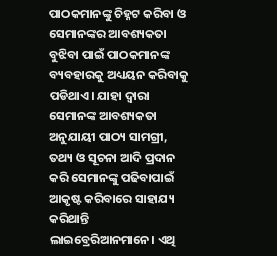ପାଠକମାନଙ୍କୁ ଚିହ୍ନଟ କରିବା ଓ ସେମାନଙ୍କର ଆବଶ୍ୟକତା ବୁଝିବା ପାଇଁ ପାଠକମାନଙ୍କ ବ୍ୟବହାରକୁ ଅଧ୍ୟୟନ କରିବାକୁ ପଡିଥାଏ। ଯାହା ଦ୍ୱାରା ସେମାନଙ୍କ ଆବଶ୍ୟକତା ଅନୁଯାୟୀ ପାଠ୍ୟ ସାମଗ୍ରୀ, ତଥ୍ୟ ଓ ସୂଚନା ଆଦି ପ୍ରଦାନ କରି ସେମାନଙ୍କୁ ପଢିବାପାଇଁ ଆକୃଷ୍ଟ କରିବାରେ ସାହାଯ୍ୟ କରିଥାନ୍ତି ଲାଇବ୍ରେରିଆନମାନେ। ଏଥି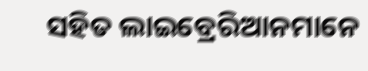ସହିତ ଲାଇବ୍ରେରିଆନମାନେ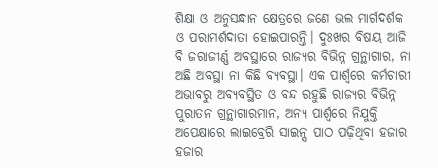ଶିକ୍ଷା ଓ ଅନୁସନ୍ଧାନ କ୍ଷେତ୍ରରେ ଜଣେ ଭଲ ମାର୍ଗଦର୍ଶକ ଓ ପରାମର୍ଶଦାତା ହୋଇପାରନ୍ତି। ଦୁଃଖର ବିଷୟ ଆଜି ବି ଜରାଜୀର୍ଣ୍ଣ ଅବସ୍ଥାରେ ରାଜ୍ୟର ବିଭିନ୍ନ ଗ୍ରନ୍ଥାଗାର, ନା ଅଛି ଅବସ୍ଥା ନା କିଛି ବ୍ୟବସ୍ଥା। ଏକ ପାର୍ଶ୍ୱରେ କର୍ମଚାରୀ ଅଭାବରୁ ଅବ୍ୟବସ୍ଥିତ ଓ ବନ୍ଦ ରହୁଛି ରାଜ୍ୟର ବିଭିନ୍ନ ପୁରାତନ ଗ୍ରନ୍ଥାଗାରମାନ, ଅନ୍ୟ ପାର୍ଶ୍ୱରେ ନିଯୁକ୍ତି ଅପେକ୍ଷାରେ ଲାଇବ୍ରେରି ସାଇନ୍ସ ପାଠ ପଢ଼ିଥିବା ହଜାର ହଜାର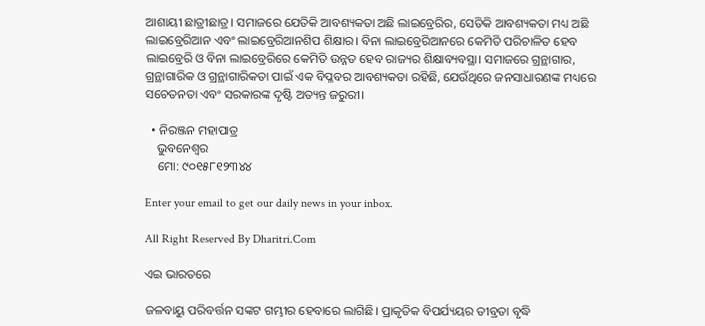ଆଶାୟୀ ଛାତ୍ରୀଛାତ୍ର। ସମାଜରେ ଯେତିକି ଆବଶ୍ୟକତା ଅଛି ଲାଇବ୍ରେରିର, ସେତିକି ଆବଶ୍ୟକତା ମଧ୍ୟ ଅଛି ଲାଇବ୍ରେରିଆନ ଏବଂ ଲାଇବ୍ରେରିଆନଶିପ ଶିକ୍ଷାର। ବିନା ଲାଇବ୍ରେରିଆନରେ କେମିତି ପରିଚାଳିତ ହେବ ଲାଇବ୍ରେରି ଓ ବିନା ଲାଇବ୍ରେରିରେ କେମିତି ଉନ୍ନତ ହେବ ରାଜ୍ୟର ଶିକ୍ଷାବ୍ୟବସ୍ଥା। ସମାଜରେ ଗ୍ରନ୍ଥାଗାର, ଗ୍ରନ୍ଥାଗାରିକ ଓ ଗ୍ରନ୍ଥାଗାରିକତା ପାଇଁ ଏକ ବିପ୍ଳବର ଆବଶ୍ୟକତା ରହିଛି, ଯେଉଁଥିରେ ଜନସାଧାରଣଙ୍କ ମଧ୍ୟରେ ସଚେତନତା ଏବଂ ସରକାରଙ୍କ ଦୃଷ୍ଟି ଅତ୍ୟନ୍ତ ଜରୁରୀ।

  • ନିରଞ୍ଜନ ମହାପାତ୍ର
    ଭୁବନେଶ୍ୱର
    ମୋ: ୯୦୧୫୮୧୨୩୪୪

Enter your email to get our daily news in your inbox.

All Right Reserved By Dharitri.Com

ଏଇ ଭାରତରେ

ଜଳବାୟୁ ପରିବର୍ତ୍ତନ ସଙ୍କଟ ଗମ୍ଭୀର ହେବାରେ ଲାଗିଛି। ପ୍ରାକୃତିକ ବିପର୍ଯ୍ୟୟର ତୀବ୍ରତା ବୃଦ୍ଧି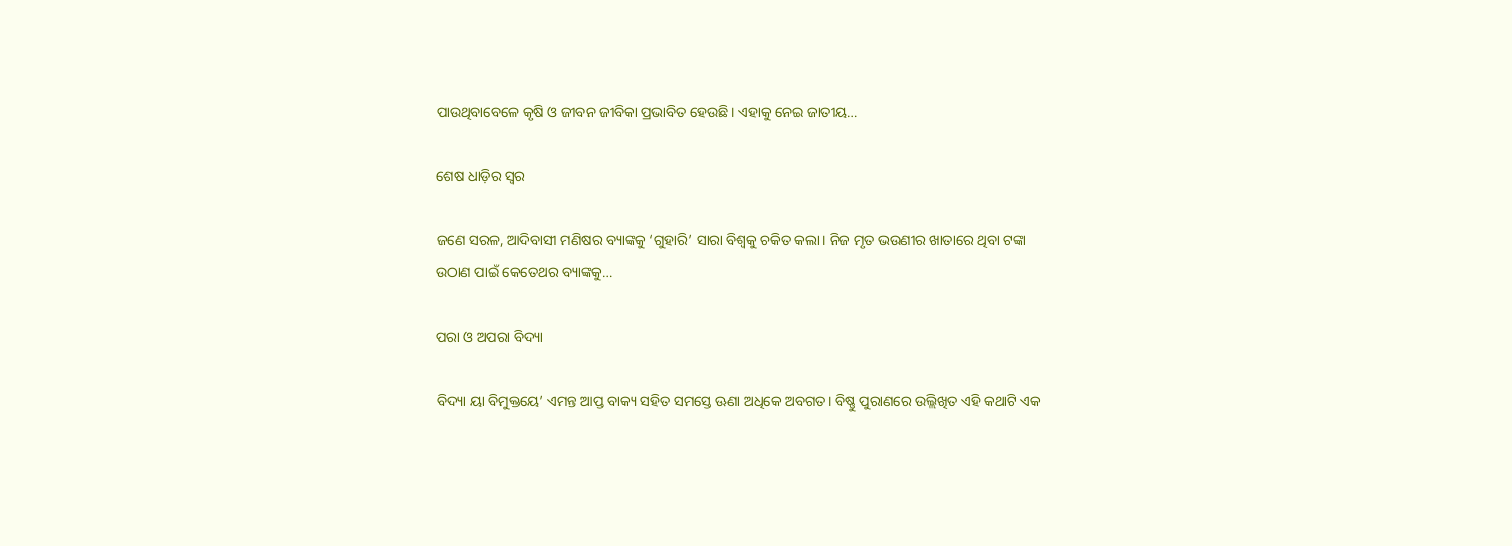ପାଉଥିବାବେଳେ କୃଷି ଓ ଜୀବନ ଜୀବିକା ପ୍ରଭାବିତ ହେଉଛି। ଏହାକୁ ନେଇ ଜାତୀୟ…

ଶେଷ ଧାଡ଼ିର ସ୍ବର

ଜଣେ ସରଳ, ଆଦିବାସୀ ମଣିଷର ବ୍ୟାଙ୍କକୁ ‘ଗୁହାରି’ ସାରା ବିଶ୍ୱକୁ ଚକିତ କଲା। ନିଜ ମୃତ ଭଉଣୀର ଖାତାରେ ଥିବା ଟଙ୍କା ଉଠାଣ ପାଇଁ କେତେଥର ବ୍ୟାଙ୍କକୁ…

ପରା ଓ ଅପରା ବିଦ୍ୟା

ବିଦ୍ୟା ୟା ବିମୁକ୍ତୟେ’ ଏମନ୍ତ ଆପ୍ତ ବାକ୍ୟ ସହିତ ସମସ୍ତେ ଊଣା ଅଧିକେ ଅବଗତ। ବିଷ୍ଣୁ ପୁରାଣରେ ଉଲ୍ଲିଖିତ ଏହି କଥାଟି ଏକ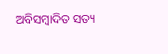ଅବିସମ୍ବାଦିତ ସତ୍ୟ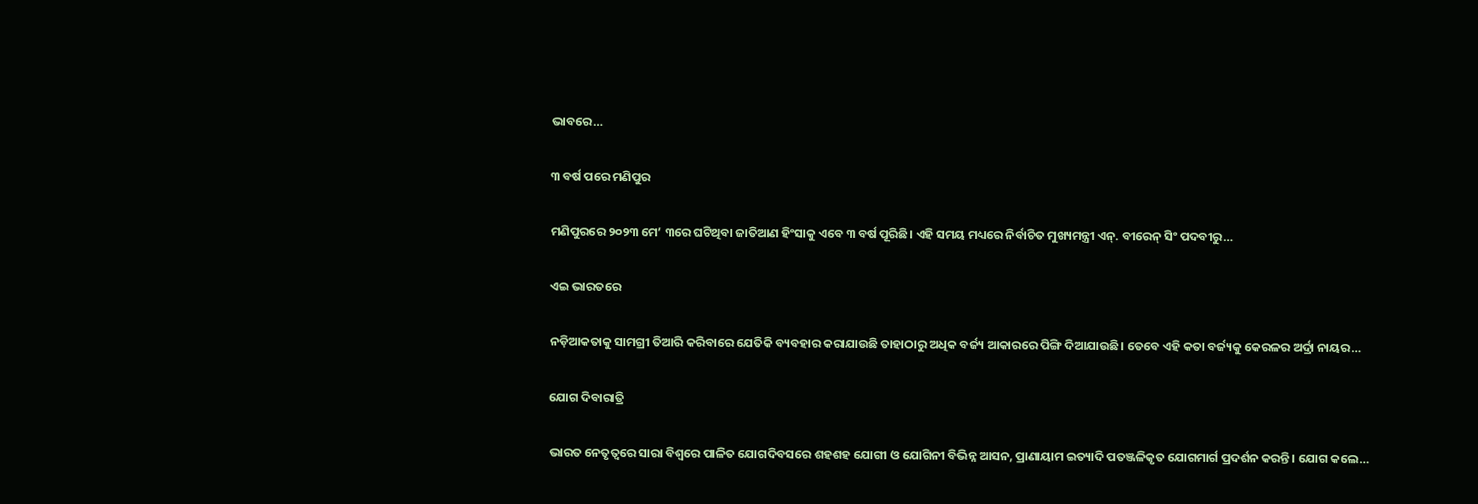ଭାବରେ…

୩ ବର୍ଷ ପରେ ମଣିପୁର

ମଣିପୁରରେ ୨୦୨୩ ମେ’ ୩ରେ ଘଟିଥିବା ଜାତିଆଣ ହିଂସାକୁ ଏବେ ୩ ବର୍ଷ ପୂରିଛି। ଏହି ସମୟ ମଧ୍ୟରେ ନିର୍ବାଚିତ ମୁଖ୍ୟମନ୍ତ୍ରୀ ଏନ୍‌. ବୀରେନ୍‌ ସିଂ ପଦବୀରୁ…

ଏଇ ଭାରତରେ

ନଡ଼ିଆକତାକୁ ସାମଗ୍ରୀ ତିଆରି କରିବାରେ ଯେତିକି ବ୍ୟବହାର କରାଯାଉଛି ତାହାଠାରୁ ଅଧିକ ବର୍ଜ୍ୟ ଆକାରରେ ପିଙ୍ଗି ଦିଆଯାଉଛି। ତେବେ ଏହି କତା ବର୍ଜ୍ୟକୁ କେରଳର ଅର୍ଦ୍ରା ନାୟର…

ଯୋଗ ଦିବାରାତ୍ରି

ଭାରତ ନେତୃତ୍ୱରେ ସାରା ବିଶ୍ୱରେ ପାଳିତ ଯୋଗଦିବସରେ ଶହଶହ ଯୋଗୀ ଓ ଯୋଗିନୀ ବିଭିନ୍ନ ଆସନ, ପ୍ରାଣାୟାମ ଇତ୍ୟାଦି ପତଞ୍ଜଳିକୃତ ଯୋଗମାର୍ଗ ପ୍ରଦର୍ଶନ କରନ୍ତି । ଯୋଗ କଲେ…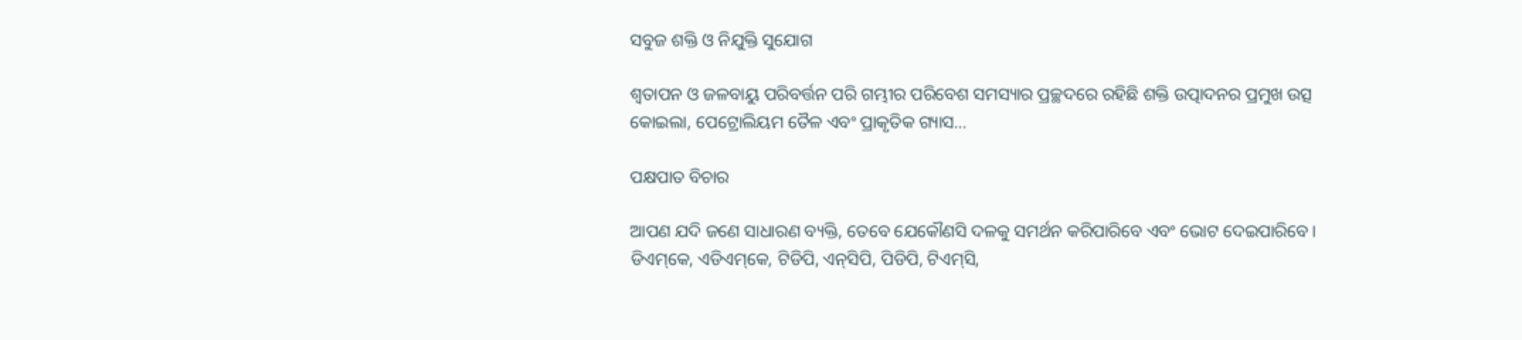ସବୁଜ ଶକ୍ତି ଓ ନିଯୁକ୍ତି ସୁଯୋଗ

ଶ୍ୱତାପନ ଓ ଜଳବାୟୁ ପରିବର୍ତ୍ତନ ପରି ଗମ୍ଭୀର ପରିବେଶ ସମସ୍ୟାର ପ୍ରଚ୍ଛଦରେ ରହିଛି ଶକ୍ତି ଉତ୍ପାଦନର ପ୍ରମୁଖ ଉତ୍ସ କୋଇଲା, ପେଟ୍ରୋଲିୟମ ତୈଳ ଏବଂ ପ୍ରାକୃତିକ ଗ୍ୟାସ…

ପକ୍ଷପାତ ବିଚାର

ଆପଣ ଯଦି ଜଣେ ସାଧାରଣ ବ୍ୟକ୍ତି, ତେବେ ଯେକୌଣସି ଦଳକୁ ସମର୍ଥନ କରିପାରିବେ ଏବଂ ଭୋଟ ଦେଇପାରିବେ। ଡିଏମ୍‌କେ, ଏଡିଏମ୍‌କେ, ଟିଡିପି, ଏନ୍‌ସିପି, ପିଡିପି, ଟିଏମ୍‌ସି,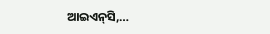ଆଇଏନ୍‌ସି,…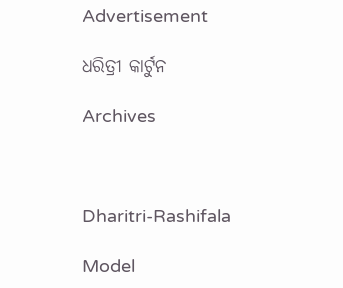Advertisement

ଧରିତ୍ରୀ କାର୍ଟୁନ

Archives



Dharitri-Rashifala

Model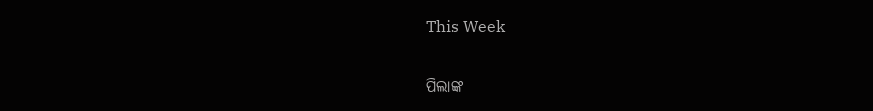This Week

ପିଲାଙ୍କ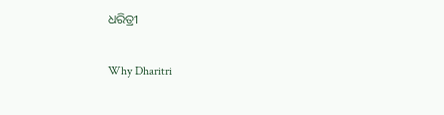ଧରିତ୍ରୀ

Why Dharitri